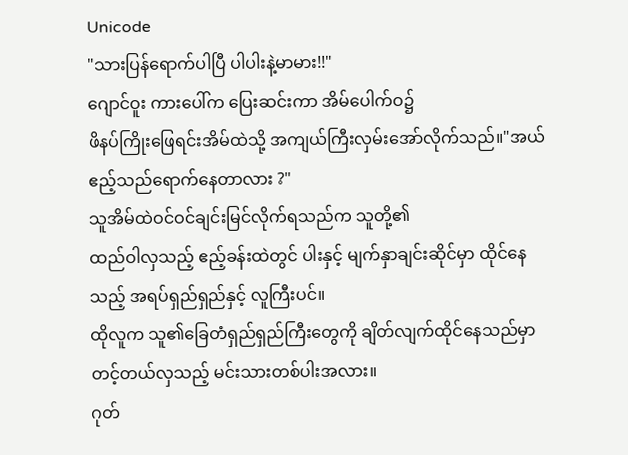Unicode
"သားပြန်ရောက်ပါပြီ ပါပါးနဲ့မာမား!!"
ဂျောင်ဝူး ကားပေါ်က ပြေးဆင်းကာ အိမ်ပေါက်ဝ၌
ဖိနပ်ကြိုးဖြေရင်းအိမ်ထဲသို့ အကျယ်ကြီးလှမ်းအော်လိုက်သည်။"အယ် ဧည့်သည်ရောက်နေတာလား ?"
သူအိမ်ထဲဝင်ဝင်ချင်းမြင်လိုက်ရသည်က သူတို့၏
ထည်ဝါလှသည့် ဧည့်ခန်းထဲတွင် ပါးနှင့် မျက်နှာချင်းဆိုင်မှာ ထိုင်နေသည့် အရပ်ရှည်ရှည်နှင့် လူကြီးပင်။
ထိုလူက သူ၏ခြေတံရှည်ရှည်ကြီးတွေကို ချိတ်လျက်ထိုင်နေသည်မှာ တင့်တယ်လှသည့် မင်းသားတစ်ပါးအလား။
ဂုတ်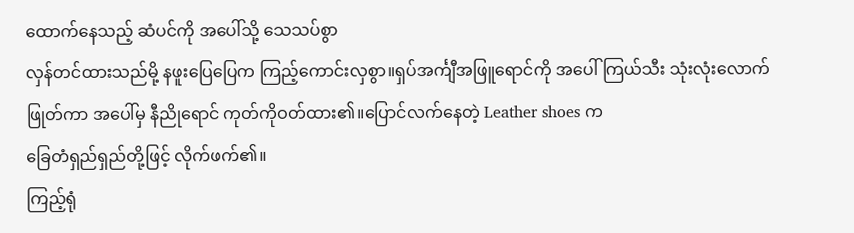ထောက်နေသည့် ဆံပင်ကို အပေါ်သို့ သေသပ်စွာ
လှန်တင်ထားသည်မို့ နဖူးပြေပြေက ကြည့်ကောင်းလှစွာ။ရှပ်အင်္ကျီအဖြူရောင်ကို အပေါ်ကြယ်သီး သုံးလုံးလောက်ဖြုတ်ကာ အပေါ်မှ နီညိုရောင် ကုတ်ကိုဝတ်ထား၏။ပြောင်လက်နေတဲ့ Leather shoes က
ခြေတံရှည်ရှည်တို့ဖြင့် လိုက်ဖက်၏။
ကြည့်ရုံ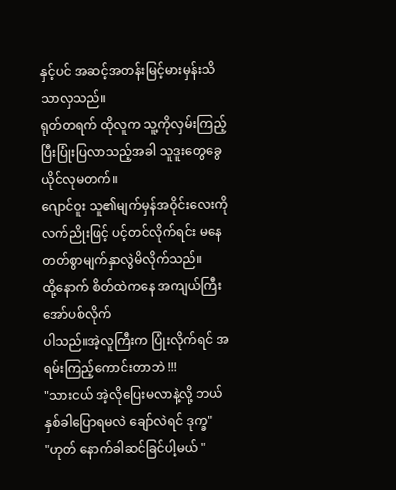နှင့်ပင် အဆင့်အတန်းမြင့်မားမှန်းသိသာလှသည်။
ရုတ်တရက် ထိုလူက သူ့ကိုလှမ်းကြည့်ပြီးပြုံးပြလာသည့်အခါ သူဒူးတွေခွေယိုင်လုမတက်။
ဂျောင်ဝူး သူ၏မျက်မှန်အဝိုင်းလေးကို လက်ညိုးဖြင့် ပင့်တင်လိုက်ရင်း မနေတတ်စွာမျက်နှာလွဲမိလိုက်သည်။
ထို့နောက် စိတ်ထဲကနေ အကျယ်ကြီး အော်ပစ်လိုက်
ပါသည်။အဲ့လူကြီးက ပြုံးလိုက်ရင် အရမ်းကြည့်ကောင်းတာဘဲ !!!
"သားငယ် အဲ့လိုပြေးမလာနဲ့လို့ ဘယ်နှစ်ခါပြောရမလဲ ချော်လဲရင် ဒုက္ခ"
"ဟုတ် နောက်ခါဆင်ခြင်ပါ့မယ် "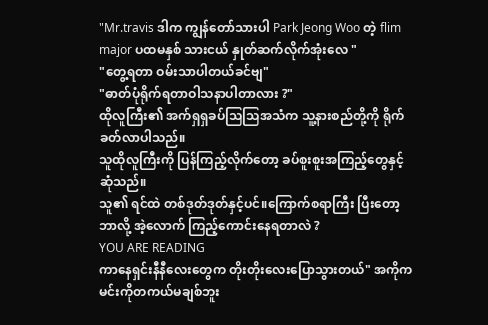"Mr.travis ဒါက ကျွန်တော်သားပါ Park Jeong Woo တဲ့ flim major ပထမနှစ် သားငယ် နှုတ်ဆက်လိုက်အုံးလေ "
"တွေ့ရတာ ဝမ်းသာပါတယ်ခင်ဗျ"
"ဓာတ်ပုံရိုက်ရတာဝါသနာပါတာလား ?"
ထိုလူကြီး၏ အက်ရှရှခပ်သြသြအသံက သူ့နားစည်တို့ကို ရိုက်ခတ်လာပါသည်။
သူထိုလူကြီးကို ပြန်ကြည့်လိုက်တော့ ခပ်စူးစူးအကြည့်တွေနှင့်ဆုံသည်။
သူ၏ ရင်ထဲ တစ်ဒုတ်ဒုတ်နှင့်ပင်။ကြောက်စရာကြီး ပြီးတော့ ဘာလို့ အဲ့လောက် ကြည့်ကောင်းနေရတာလဲ ?
YOU ARE READING
ကာနေရှင်းနီနီလေးတွေက တိုးတိုးလေးပြောသွားတယ်" အကိုက မင်းကိုတကယ်မချစ်ဘူး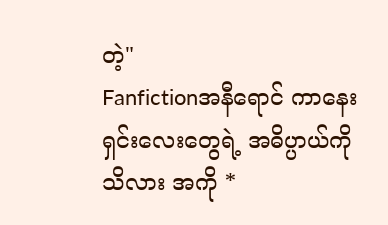တဲ့"
Fanfictionအနီရောင် ကာနေးရှင်းလေးတွေရဲ့ အဓိပ္ပာယ်ကို သိလား အကို *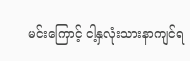မင်းကြောင့် ငါ့နှလုံးသားနာကျင်ရ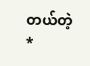တယ်တဲ့ *